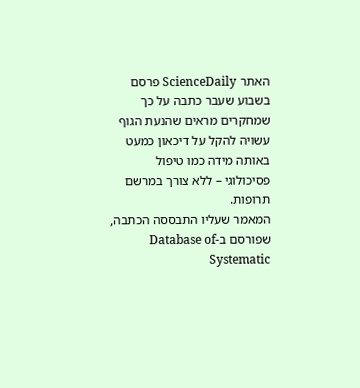האתר ScienceDaily פרסם בשבוע שעבר כתבה על כך שמחקרים מראים שהנעת הגוף עשויה להקל על דיכאון כמעט באותה מידה כמו טיפול פסיכולוגי – ללא צורך במרשם תרופות.
המאמר שעליו התבססה הכתבה, שפורסם ב-Database of Systematic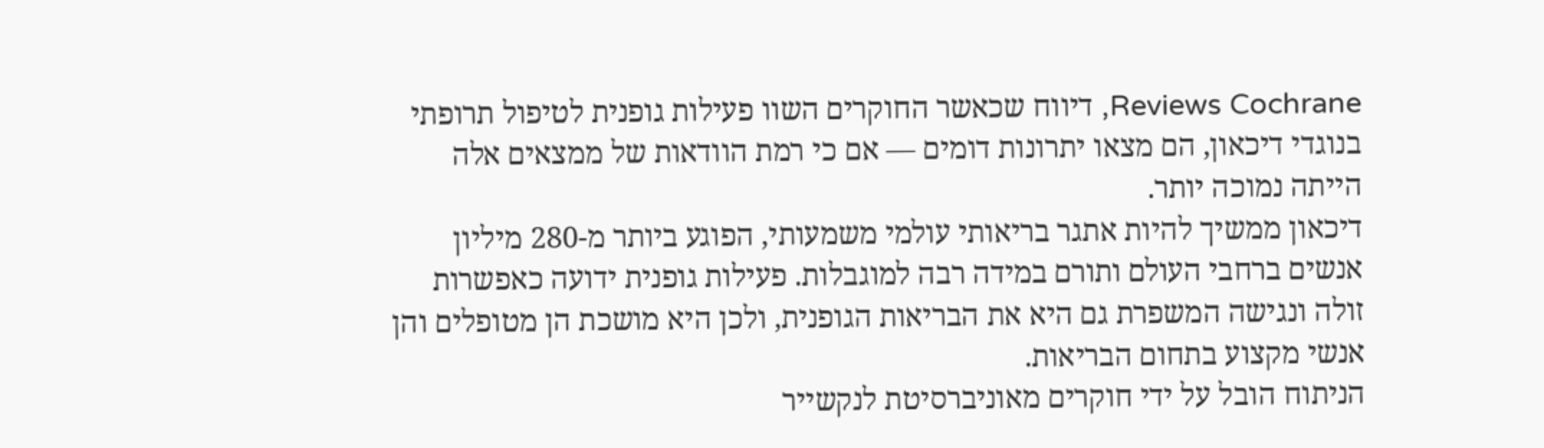Reviews Cochrane, דיווח שכאשר החוקרים השוו פעילות גופנית לטיפול תרופתי בנוגדי דיכאון, הם מצאו יתרונות דומים — אם כי רמת הוודאות של ממצאים אלה הייתה נמוכה יותר.
דיכאון ממשיך להיות אתגר בריאותי עולמי משמעותי, הפוגע ביותר מ-280 מיליון אנשים ברחבי העולם ותורם במידה רבה למוגבלות. פעילות גופנית ידועה כאפשרות זולה ונגישה המשפרת גם היא את הבריאות הגופנית, ולכן היא מושכת הן מטופלים והן אנשי מקצוע בתחום הבריאות.
הניתוח הובל על ידי חוקרים מאוניברסיטת לנקשייר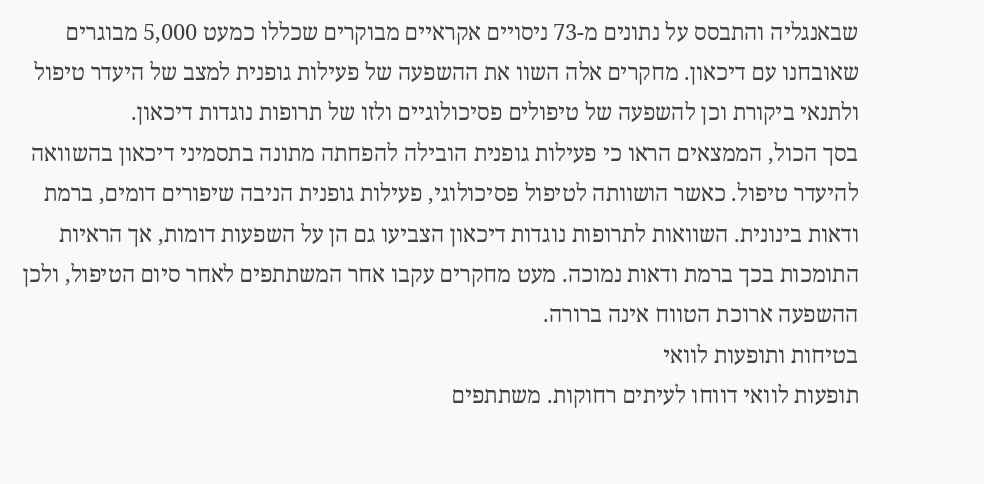שבאנגליה והתבסס על נתונים מ-73 ניסויים אקראיים מבוקרים שכללו כמעט 5,000 מבוגרים שאובחנו עם דיכאון. מחקרים אלה השוו את ההשפעה של פעילות גופנית למצב של היעדר טיפול ולתנאי ביקורת וכן להשפעה של טיפולים פסיכולוגיים ולזו של תרופות נוגדות דיכאון.
בסך הכול, הממצאים הראו כי פעילות גופנית הובילה להפחתה מתונה בתסמיני דיכאון בהשוואה להיעדר טיפול. כאשר הושוותה לטיפול פסיכולוגי, פעילות גופנית הניבה שיפורים דומים, ברמת ודאות בינונית. השוואות לתרופות נוגדות דיכאון הצביעו גם הן על השפעות דומות, אך הראיות התומכות בכך ברמת ודאות נמוכה. מעט מחקרים עקבו אחר המשתתפים לאחר סיום הטיפול, ולכן ההשפעה ארוכת הטווח אינה ברורה.
בטיחות ותופעות לוואי
תופעות לוואי דווחו לעיתים רחוקות. משתתפים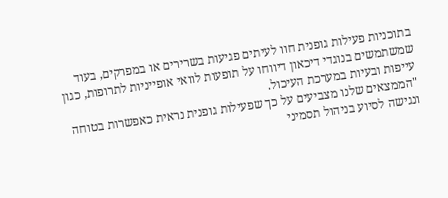בתוכניות פעילות גופנית חוו לעיתים פגיעות בשרירים או במפרקים, בעוד שמשתמשים בנוגדי דיכאון דיווחו על תופעות לוואי אופייניות לתרופות, כגון עייפות ובעיות במערכת העיכול.
"הממצאים שלנו מצביעים על כך שפעילות גופנית נראית כאפשרות בטוחה ונגישה לסיוע בניהול תסמיני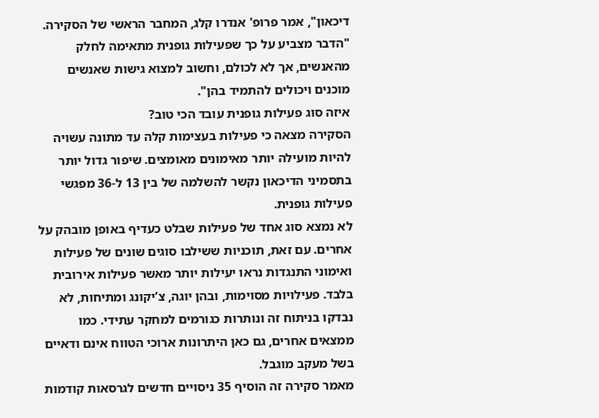דיכאון", אמר פרופ' אנדרו קלג, המחבר הראשי של הסקירה. "הדבר מצביע על כך שפעילות גופנית מתאימה לחלק מהאנשים, אך לא לכולם, וחשוב למצוא גישות שאנשים מוכנים ויכולים להתמיד בהן".
איזה סוג פעילות גופנית עובד הכי טוב?
הסקירה מצאה כי פעילות בעצימות קלה עד מתונה עשויה להיות מועילה יותר מאימונים מאומצים. שיפור גדול יותר בתסמיני הדיכאון נקשר להשלמה של בין 13 ל-36 מפגשי פעילות גופנית.
לא נמצא סוג אחד של פעילות שבלט כעדיף באופן מובהק על אחרים. עם זאת, תוכניות ששילבו סוגים שונים של פעילות ואימוני התנגדות נראו יעילות יותר מאשר פעילות אירובית בלבד. פעילויות מסוימות, ובהן יוגה, צ’יקונג ומתיחות, לא נבדקו בניתוח זה ונותרות כגורמים למחקר עתידי. כמו ממצאים אחרים, גם כאן היתרונות ארוכי הטווח אינם ודאיים בשל מעקב מוגבל.
מאמר סקירה זה הוסיף 35 ניסויים חדשים לגרסאות קודמות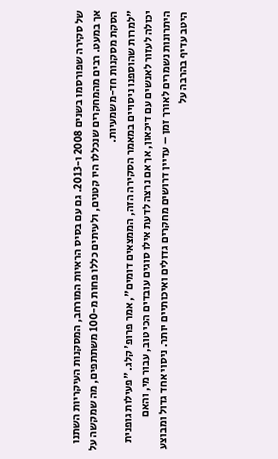של סקירה שפורסמו בשנים 2008 ו-2013. גם עם בסיס הראיות המורחב, המסקנות העיקריות השתנו אך במעט. רבים מהמחקרים שנכללו היו קטנים, ולעיתים כללו פחות מ-100 משתתפים, מה שמקשה על הסקת מסקנות חד-משמעיות.
"למרות שהוספנו ניסויים במאמר הסקירה הזה, הממצאים דומים", אמר פרופ' קלג. "פעילות גופנית יכולה לעזור לאנשים עם דיכאון, אך אם נרצה לדעת אילו סוגים עובדים הכי טוב, עבור מי, והאם היתרונות נשמרים לאורך זמן – עדיין דרושים מחקרים גדולים ואיכותיים יותר. ניסוי אחד גדול ומבוצע היטב עדיף בהרבה על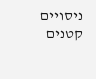ניסויים קטנים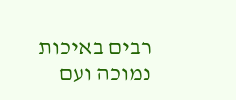רבים באיכות נמוכה ועם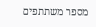מספר משתתפים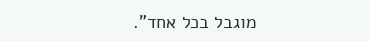מוגבל בכל אחד".